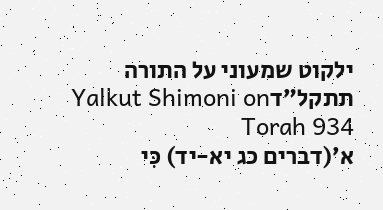ילקוט שמעוני על התורה תתקל״דYalkut Shimoni on Torah 934
א׳(דברים כג יא-יד) כִּי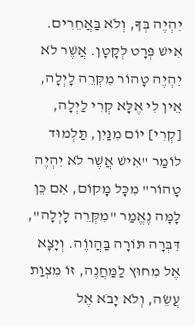יִהְיֶה בְּךָ, וְלֹא בַּאֲחֵרִים. אִישׁ פְּרָט לְקָטָן. אֲשֶׁר לֹא יִהְיֶה טָהוֹר מִקְּרֵה לָיְלָה, אֵין לִי אֶלָּא קְרִי לַיְלָה, [קְרִי] יוֹם מִנַּיִן, תַּלְמוּד לוֹמַר "אִישׁ אֲשֶׁר לֹא יִהְיֶה טָהוֹר" מִכָּל מָקוֹם, אִם כֵּן לָמָּה נֶאֱמַר "מִקְּרֵה לָיְלָה", דִּבְּרָה תּוֹרָה בַּהֲווֶֹה. וְיָצָא אֶל מִחוּץ לַמַּחֲנֶה, זוֹ מִצְוַת עֲשֵׂה, וְלֹא יָבֹא אֶל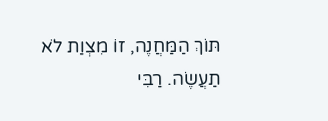תּוֹךְ הַמַּחֲנֶה, זוֹ מִצְוַת לֹא תַעֲשֶׂה. רַבִּי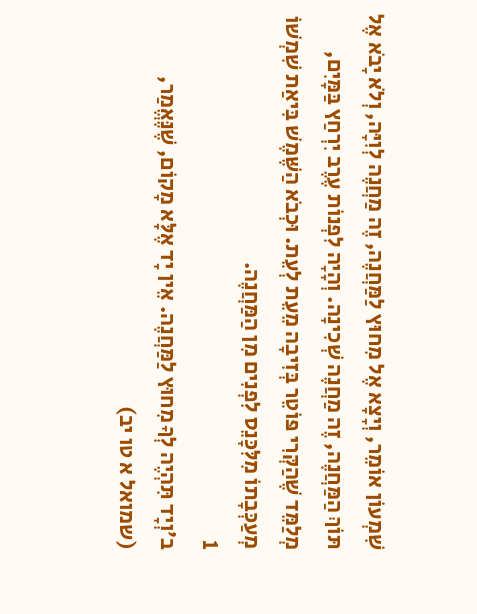שִׁמְעוֹן אוֹמֵר, וְיָצָא אֶל מִחוּץ לַמַּחֲנֶה, זֶה מַחֲנֶה לְוִיָּה, וְלֹא יָבֹא אֶל תּוֹךְ הַמַּחֲנֶה, זֶה מַחֲנֶה שְׁכִינָה. וְהָיָה לִפְנוֹת עֶרֶב יִרְחַץ בַּמָּיִם, מְלַמֵּד שֶׁהַקְּרִי פּוֹטֵר בְּזִיבָה מֵעֵת לְעֵת. וּכְבֹא הַשֶּׁמֶשׁ בִּיאַת שִׁמְשׁוֹ מְעַכְּבָתוֹ מִלִּכָּנֵס לִפְנִים מִן הַמַּחֲנֶה.
1
ב׳וְיָד תִּהְיֶה לְךָ מִחוּץ לַמַּחֲנֶה. אֵין יָד אֶלָּא מָקוֹם, שֶׁנֶּאֱמַר, (שמואל א טו יב)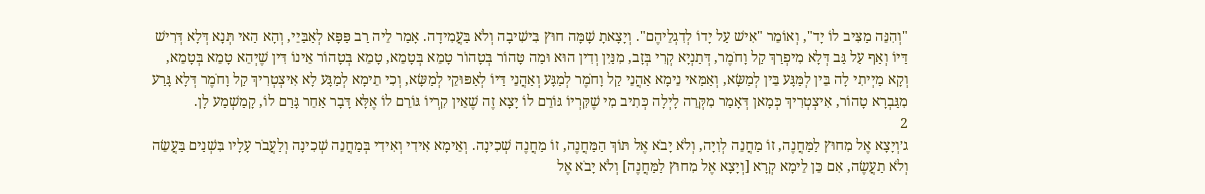"וְהִנֵּה מַצִּיב לוֹ יָד", וְאוֹמֵר "אִישׁ עַל יָדוֹ לְדִגְלֵיהֶם". וְיָצָאתָ שָׁמָּה חוּץ בִּישִׁיבָה וְלֹא בַּעֲמִידָה. אָמַר לֵיה רַב פַּפָּא לְאַבַּיֵי, וְהָא הַאי תְּנָא דְּלָא דְּרִישׁ דַּיּוֹ וְאַף עַל גַּב דְּלָא מִיפְרַךְ קַל וָחֹמֶר, דְּתַנְיָא קְרִי בְּזָב, מִנַּיִן וְדִין הוּא וּמַה טָּהוֹר בְּטָהוֹר טָמֵא בְּטָמֵא, טָמֵא בְּטָהוֹר אֵינוֹ דִּין שֶׁיְּהֵא טָמֵא בְּטָמֵא, וְקָא מַיְיתִי לָה בֵּין לְמַּגָּע בֵּין לְמַשָּׂא, וְאַמַּאי נֵימָא אַהֲנֵי קַל וָחֹמֶר לְמַגָּע וְאַהֲנֵי דַּיּוֹ לְאַפּוּקֵי לְמַשָּׂא, וְכִי תֵימָא לְמַגָּע לָא אִיצְטְרִיךְ קַל וָחֹמֶר דְּלָא גָּרַע מִגַּבְרָא טָהוֹר, אִיצְטְרִיךְ כְּמָאן דְּאָמַר מִקְּרֵה לָיְלָה כְּתִיב מִי שֶׁקִּרְיוֹ גּוֹרֵם לוֹ יָצָא זֶה שֶׁאֵין קִרְיוֹ גּוֹרֵם לוֹ אֶלָּא דָּבָר אַחֵר גָּרַם לוֹ, קָמַשְׁמַע לָן.
2
ג׳וְיָצָא אֶל מִחוּץ לַמַּחֲנֶה, זוֹ מַחֲנֵה לְוִיָּה, וְלֹא יָבֹא אֶל תּוֹךְ הַמַּחֲנֶה, זוֹ מַחֲנֶה שְׁכִינָה. וְאֵימָא אִידִי וְאִידִי בְּמַחֲנֵה שְׁכִינָה וְלַעֲבֹר עָלָיו בִּשְׁנַים בַּעֲשֵׂה וְלֹא תַעֲשֶׂה, אִם כֵּן לֵימָא קְרָא [וְיָצָא אֶל מִחוּץ לַמַּחֲנֶה] וְלֹא יָבֹא אֶל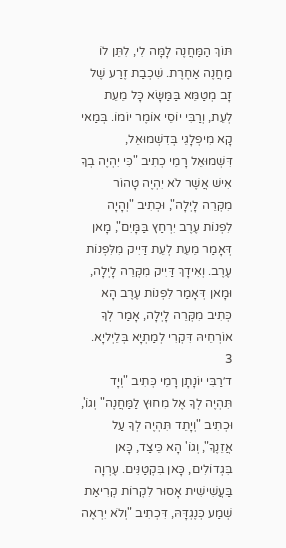תּוֹךְ הַמַּחֲנֶה לָמָּה לִי, לִתֵּן לוֹ מַחֲנֶה אַחֶרֶת. שִׁכְבַת זֶרַע שֶׁל זָב מְטַמֵּא בַּמַּשָּׂא כָּל מֵעֵת לְעֵת, וְרַבִּי יוֹסֵי אוֹמֶר יוֹמוֹ. בְּמַאי קָא מִיפְלָגֵי בְּדִשְׁמוּאֵל, דִּשְׁמוּאֵל רָמֵי כְתִיב "כִּי יִהְיֶה בְךָ אִישׁ אֲשֶׁר לֹא יִהְיֶה טָהוֹר מִקְּרֵה לָיְלָה", וּכְתִיב "וְהָיָה לִפְנוֹת עֶרֶב יִרְחַץ בַּמָּיִם", מָאן דְּאָמַר מֵעֵת לְעֵת דַּיִיק מִלִּפְנוֹת עֶרֶב. וְאִידָךְ דַּיִיק מִקְּרֵה לָיְלָה, וּמָאן דְּאָמַר לִפְנוֹת עֶרֶב הָא כְּתִיב מִקְּרֵה לָיְלָה, אָמַר לְךָ אוֹרְחֵיהּ דִּקְרִי לְמַתְיָא בְּלֵיְליָא.
3
ד׳רַבִּי יוֹנָתָן רָמֵי כְּתִיב "וְיָד תִּהְיֶה לְךָ אֶל מִחוּץ לַמַּחֲנֶה" וְגוֹ', וּכְתִיב "וְיָתֵד תִּהְיֶה לְךָ עַל אֲזֵנֶךָ", וְגוֹ' הָא כֵּיצַד, כָּאן בִּגְדוֹלִים, כָּאן בִּקְטַנִּים. עֶרְוָה בַּעֲשִׁישִׁית אָסוּר לִקְרוֹת קְרִיאַת שְׁמַע כְּנֶגְדָּהּ, דִּכְתִיב "וְלֹא יִרְאֶה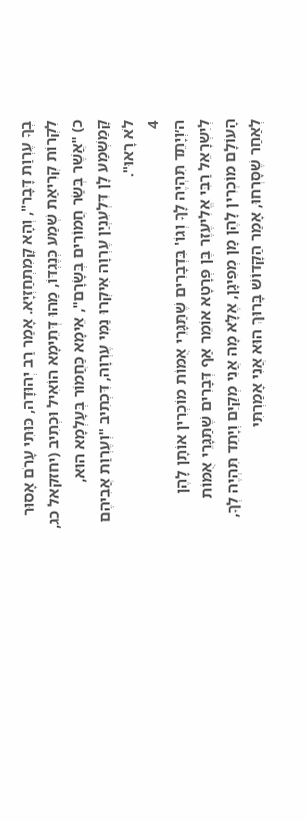בְךָ עֶרְוַת דָּבָר", וְהָא קָמִתְחַזְיָא. אָמַר רַב יְהוּדָה, כּוּתִי עָרֹם אָסוּר לִקְרוֹת קְרִיאַת שְׁמַע כְּנֶגְדּוֹ, מַהוּ דְּתֵימָא הוֹאִיל וּכְתִיב (יחזקאל כג, כ) "אֲשֶׁר בְּשַׂר חֲמוֹרִים בְּשָׂרָם", אֵימָא כַּחֲמוֹר בְּעָלְמָא הוּא, קָּמַשְׁמַע לָן דִּלְעִנְיַן עֶרְוָה אִיקְרוּ נַמִּי עֶרְוָה, דִּכְתִיב "וְעֶרְוַת אֲבִיהֶם לֹא רָאוּ".
4
ה׳וְיָתֵד תִּהְיֶה לָךָ וְגוֹ' בִּדְבָרִים שֶׁתַּגָּרֵי אֻמּוֹת מוֹכְרִין אוֹתָן לָהֶן לְיִשְרָאֵל רַבִּי אֱלִיעֶזֶר בֶּן פְּרָטָא אוֹמֵר אַף דְּבָרִים שֶׁתַּגָּרֵי אֻמּוֹת הָעוֹלָם מוֹכְרִין לָהֶן מָן מְפִיגָן, אֶלָּא מָה אֲנִי מְקַיֵּם וְיָתֵד תִּהְיֶה לְךָ, לְאַחַר שֶׁסָּרְחוּ, אָמַר הַקָּדוֹשׁ בָּרוּךְ הוּא אֲנִי אָמַרְתִּי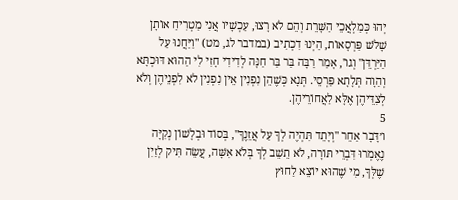יְהוּ כְּמַלְאֲכֵי הַשָּׁרֵת וְהֵם לֹא רָצוּ, עַכְשָׁיו אֲנִי מַטְרִיחַ אוֹתָן שָׁלֹשׁ פַּרְסָאוֹת, הַיְנוּ דִכְתִיב (במדבר לג, מט) "וַיַּחֲנוּ עַל הַיַּרְדֵּן" וְגוֹ', אָמַר רַבָּה בַּר בַּר חַנָּה לְדִידִי חָזִי לִי הַהוּא דּוּכְתָּא וְהַוָה תְּלָתָא פַּרְסֵי. תְּנָא כְּשֶׁהֵן נִפְנִין אֵין נִפְנִין לֹא לִפְנֵיהֶן וְלֹא לְצִדֵּיהֶן אֶלָּא לַאֲחוֹרֵיהֶן.
5
ו׳דָּבָר אַחֵר "וְיָתֵד תִּהְיֶה לְךָ עַל אֲזֵנֶךָ", בְּסוֹד וּבְלָשׁוֹן נְקִיָּה נֶאֶמְרוּ דִּבְרֵי תּוֹרָה, לֹא תֵשֵׁב לְךָ בְּלֹא אִשָּׁה, עֲשֵׂה תִּיק לְזַיִן שֶׁלְּךָ, מִי שֶׁהוּא יוֹצֵא לַחוּץ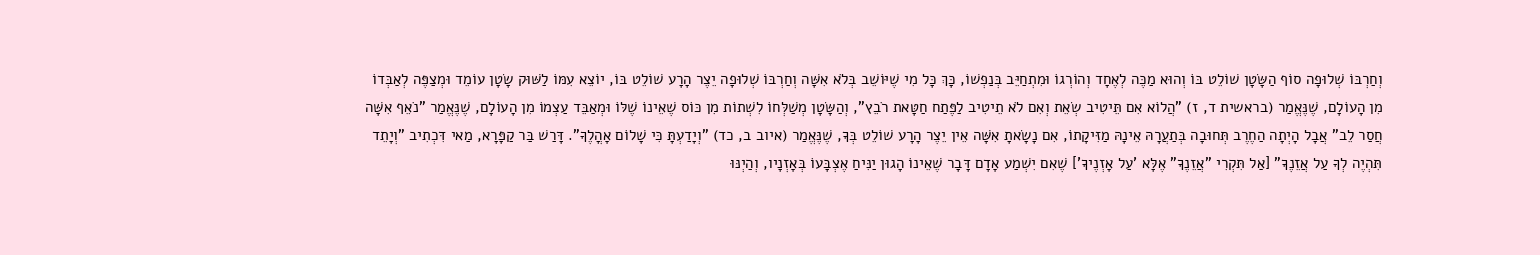וְחַרְבּוֹ שְׁלוּפָה סוֹף הַשָּׂטָן שׁוֹלֵט בּוֹ וְהוּא מַכֶּה לְאֶחָד וְהוֹרְגוֹ וּמִתְחַיֵּב בְּנַפְשׁוֹ, כָּךְ כָּל מִי שֶׁיּוֹשֵׁב בְּלֹא אִשָּׁה וְחַרְבּוֹ שְׁלוּפָה יֵצֶר הָרָע שׁוֹלֵט בּוֹ, יוֹצֵא עִמּוֹ לַשּׁוּק שָׂטָן עוֹמֵד וּמְצַפֶּה לְאַבְּדוֹ מִן הָעוֹלָם, שֶׁנֶּאֱמַר (בראשית ד, ז) "הֲלוֹא אִם תֵּיטִיב שְׂאֵת וְאִם לֹא תֵיטִיב לַפֶּתַח חַטָּאת רֹבֵץ", וְהַשָּׂטָן מְשַׁלְּחוֹ לִשְׁתוֹת מִן כּוֹס שֶׁאֵינוֹ שֶׁלּוֹ וּמְאַבֵּד עַצְמוֹ מִן הָעוֹלָם, שֶׁנֶּאֱמַר "נֹאֵף אִשָּׁה חֲסַר לֵב" אֲבָל הָיְתָה הַחֶרֶב תְּחוּבָה בְּתַעֲרָהּ אֵינָהּ מַזִּיקָתוֹ, אִם נָשָׂאתָ אִשָּׁה אֵין יֵצֶר הָרָע שׁוֹלֵט בְּךָ, שֶׁנֶּאֱמַר (איוב ב, כד) "וְיָדַעְתָּ כִּי שָׁלוֹם אָהֳלֶךָ". דָּרַשׁ בַּר קַפָּרָא, מַאי דִּכְתִיב "וְיָתֵד תִּהְיֶה לְךָ עַל אֲזֵנֶךָ" [אַל תִּקְרִי "אֲזֵנֶךָ" אֶלָּא 'עַל אָזְנֶיךָ'] שֶׁאִם יִשְׁמַע אָדָם דָּבָר שֶׁאֵינוֹ הָגוּן יַנִּיחַ אֶצְבָּעוֹ בְּאָזְנָיו, וְהַיְנּוּ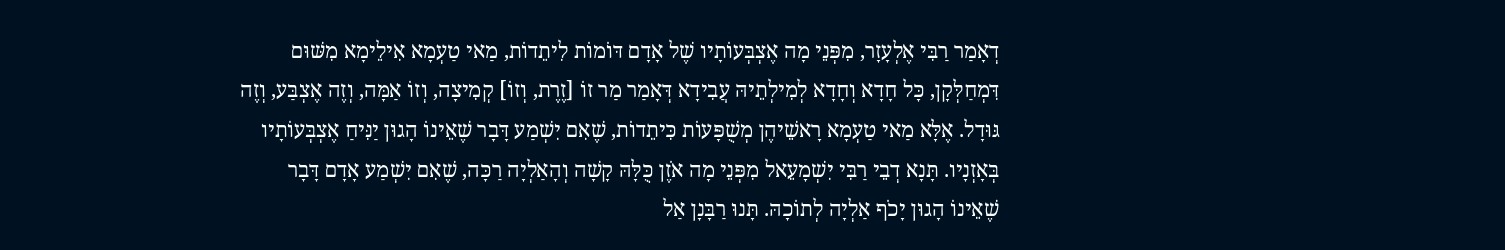דְאָמַר רַבִּי אֶלְעָזָר, מִפְּנֵי מָה אֶצְבְּעוֹתָיו שֶׁל אָדָם דּוֹמוֹת לִיתֵדוֹת, מַאי טַעְמָא אִילֵימָא מִשּׁוּם דִּמְחַלְּקָן, כָּל חָדָא וְחָדָא לְמִילְתֵיהּ עֲבִידָא דְּאָמַר מַר זוֹ [זֶרֶת, וְזוֹ] קְמִיצָה, וְזוֹ אַמָּה, וְזֶה אֶצְבַּע, וְזֶה גּוּדָל. אֶלָּא מַאי טַעְמָא רָאשֵׁיהֶן מְשֻׁפָּעוֹת כִּיתֵדוֹת, שֶׁאִם יִשְׁמַע דָּבָר שֶׁאֵינוֹ הָגוּן יַנִּיחַ אֶצְבְּעוֹתָיו בְּאָזְנָיו. תָּנָא דְבֵי רַבִּי יִשְׁמָעֵאל מִפְּנֵי מָה אֹזֶן כֻּלָּהּ קָשָׁה וְהָאַלְיָה רַכָּה, שֶׁאִם יִשְׁמַע אָדָם דָּבָר שֶׁאֵינוֹ הָגוּן יָכֹף אַלְיָה לְתוֹכָהּ. תָּנוּ רַבָּנָן אַל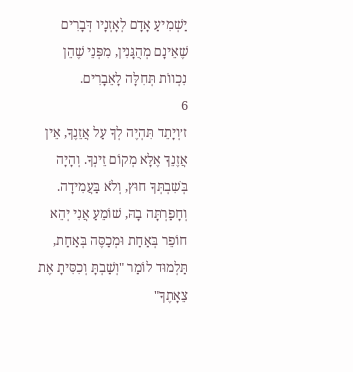יַשְׁמִיעַ אָדָם לְאָזְנָיו דְּבָרִים שֶׁאֵינָם מְהֻגָּנִין, מִפְּנֵי שֶׁהֵן נִכְווֹת תְּחִלָּה לָאֵבָרִים.
6
ז׳וְיָתֵד תִּהְיֶה לְךָ עַל אֲזֵנֶךָ, אֵין אֲזֶנֵךָ אֶלָּא מְקוֹם זֵינְךָ. וְהָיָה בְּשִׁבְתְּךָ חוּץ, וְלֹא בַּעֲמִידָה. וְחָפַרְתָּה בָהּ, שׁוֹמֵעַ אֲנִי יְהֵא חוֹפֵר בְּאַחַת וּמְכַסֶּה בְּאַחַת, תַּלְמוּד לוֹמַר "וְשַׁבְתָּ וְכִסִּיתָ אֶת צֵאָתֶךָ"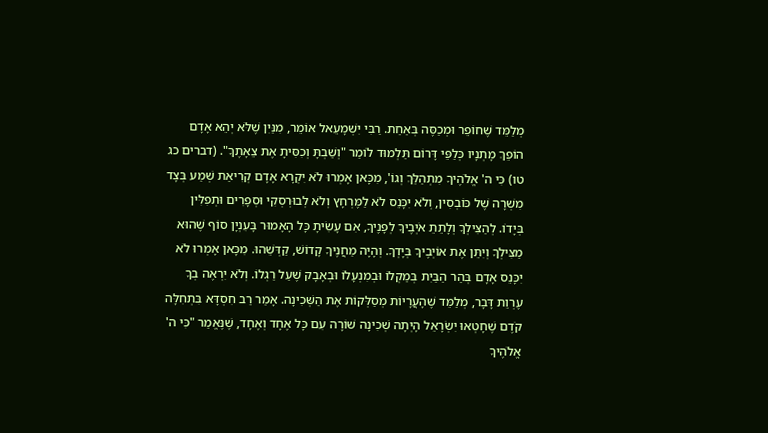מְלַמֵּד שֶׁחוֹפֵר וּמְכַסֶּה בְּאַחַת. רַבִּי יִשְׁמָעֵאל אוֹמֵר, מִנַּיִן שֶׁלֹּא יְהֵא אָדָם הוֹפֵךְ מָתְנָיו כְּלַפֵּי דָּרוֹם תַּלְמוּד לוֹמַר "וְשַׁבְתָּ וְכִסִּיתָ אֶת צֵאָתֶךָ". (דברים כג טו) כִּי ה' אֱלֹהֶיךָ מִתְהַלֵּךְ וְגוֹ', מִכָּאן אָמְרוּ לֹא יִקְרָא אָדָם קְרִיאַת שְׁמַע בְּצָד מִשְׁרָה שֶׁל כּוֹבְסִין, וְלֹא יִכָּנֵס לֹא לַמֶּרְחָץ וְלֹא לְבוּרְסְקִי וּסְפָרִים וּתְפִלִּין בְּיָדוֹ. לְהַצִּילְךָ וְלָתֵתֵ אֹיְבֶיךָ לְפָנֶיךָ, אִם עָשִׂיתָ כָּל הָאָמוּר בָּעִנְיָן סוֹף שֶׁהוּא מַצִּילְךָ וְיִתֵּן אֶת אוֹיְבֶיךָ בְּיָדְךָ. וְהָיָה מַחֲנֶיךָ קָדוֹשׁ, קַדְּשֵׁהוּ. מִכָּאן אָמְרוּ לֹא יִכָּנֵס אָדָם בְּהַר הַבַּיִת בְּמַקְלוֹ וּבְמִנְעָלוֹ וּבְאָבָק שֶׁעַל רַגְלוֹ. וְלֹא יִרְאֶה בְךָ עֶרְוַת דָּבָר, מְלַמֵּד שֶׁהָעֲרָיוֹת מְסַלְּקוֹת אֶת הַשְּׁכִינָה. אָמַר רַב חִסְדָּא בִּתְחִלָּה קֹדֶם שֶׁחָטְאוּ יִשְׂרָאֵל הָיְתָה שְׁכִינָה שׁוֹרָה עִם כָּל אֶחָד וְאֶחָד, שֶׁנֶּאֱמַר "כִּי ה' אֱלֹהֶיךָ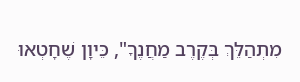מִתְהַלֵּךְ בְּקֶרֶב מַחֲנֶךָ", כֵּיוָן שֶׁחָטְאוּ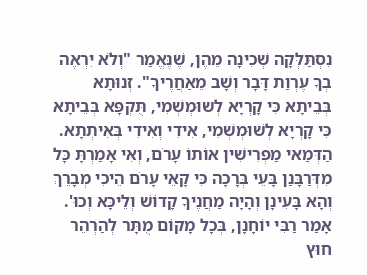נִסְתַּלְּקָה שְׁכִינָה מֵהֶן, שֶׁנֶּאֱמַר "וְלֹא יִרְאֶה בְךָ עֶרְוַת דָּבָר וְשָׁב מֵאַחֲרֶיךָ". זְנוּתָא בְּבֵיתָא כִּי קָרְיָא לְשוּמְשְׁמִי, תֻּקְפָּא בְּבֵיתָא כִּי קָרְיָא לְשׁוּמְשְׁמִי, אִידִי וְאִידִי בְּאִיתְתָא. הַדְּמַאי מַפְרִישִׁין אוֹתוֹ עָרֹם, וְאִי אָמַרְתָּ כָּל מִדְּרַבָּנַן בָּעֵי בְּרָכָה כִּי קָאֵי עָרֹם הֵיכִי מְבָרֵךְ וְהָא בָּעִינָן וְהָיָה מַחֲנֶיךָ קָדוֹשׁ וְלֵיכָּא וְכוּ'. אָמַר רַבִּי יוֹחָנָן, בְּכָל מָקוֹם מֻתָּר לְהַרְהֵר חוּץ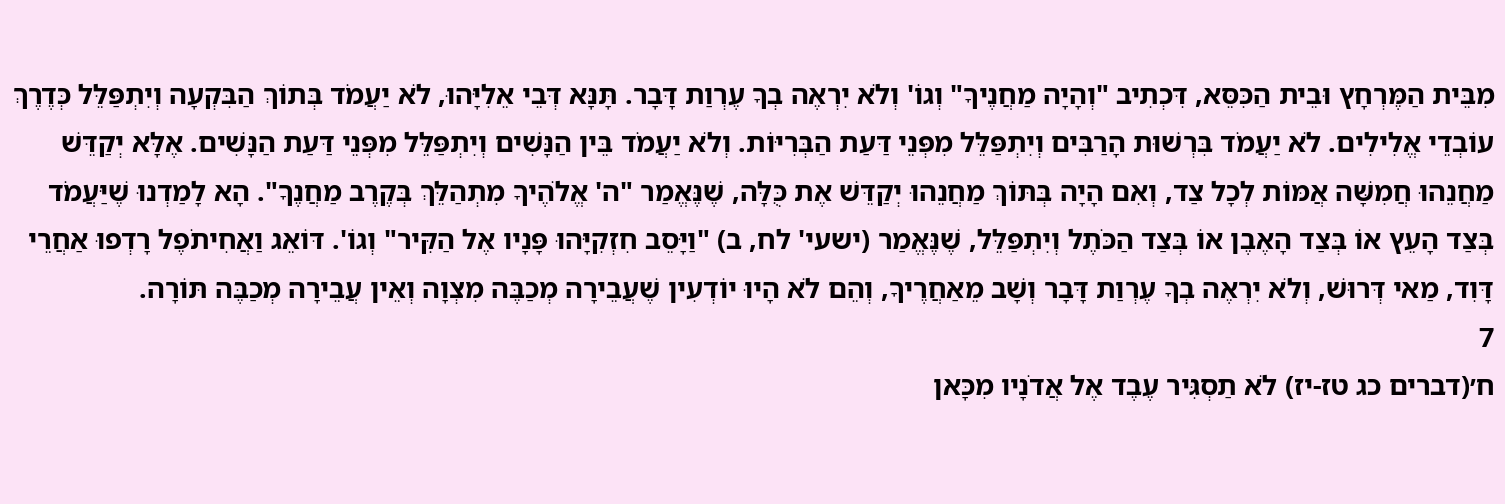מִבֵּית הַמֶּרְחָץ וּבֵית הַכִּסֵּא, דִּכְתִיב "וְהָיָה מַחֲנֶיךָ" וְגוֹ' וְלֹא יִרְאֶה בְךָ עֶרְוַת דָּבָר. תָּנָּא דְּבֵי אֵלִיָּהוּ, לֹא יַעֲמֹד בְּתוֹךְ הַבִּקְעָה וְיִתְפַּלֵּל כְּדֶרֶךְ עוֹבְדֵי אֱלִילִים. לֹא יַעֲמֹד בִּרְשׁוּת הָרַבִּים וְיִתְפַּלֵּל מִפְּנֵי דַּעַת הַבְּרִיּוֹת. וְלֹא יַעֲמֹד בֵּין הַנָּשִׁים וְיִתְפַּלֵּל מִפְּנֵי דַּעַת הַנָּשִׁים. אֶלָּא יְקַדֵּשׁ מַחֲנֵהוּ חֲמִשָּׁה אֲמּוֹת לְכָל צַד, וְאִם הָיָה בְּתּוֹךְ מַחֲנֵהוּ יְקַדֵּשׁ אֶת כֻּלָּה, שֶׁנֶּאֱמַר "ה' אֱלֹהֶיךָ מִתְהַלֵּךְ בְּקֶרֶב מַחֲנֶךָ". הָא לָמַדְנוּ שֶׁיַּעֲמֹד בְּצַד הָעֵץ אוֹ בְּצַד הָאֶבֶן אוֹ בְּצַד הַכֹּתֶל וְיִתְפַּלֵּל, שֶׁנֶּאֱמַר (ישעי' לח, ב) "וַיָּסֵב חִזְקִיָּהוּ פָּנָיו אֶל הַקִּיר" וְגוֹ'. דּוֹאֵג וַאֲחִיתֹפֶל רָדְפוּ אַחֲרֵי דָּוִד, מַאי דְּרוּשׁ, וְלֹא יִרְאֶה בְךָ עֶרְוַת דָּבָר וְשָׁב מֵאַחֲרֶיךָ, וְהֵם לֹא הָיוּ יוֹדְעִין שֶׁעֲבֵירָה מְכַבֶּה מִצְוָה וְאֵין עֲבֵירָה מְכַבֶּה תּוֹרָה.
7
ח׳(דברים כג טז-יז) לֹא תַסְגִּיר עֶבֶד אֶל אֲדֹנָיו מִכָּאן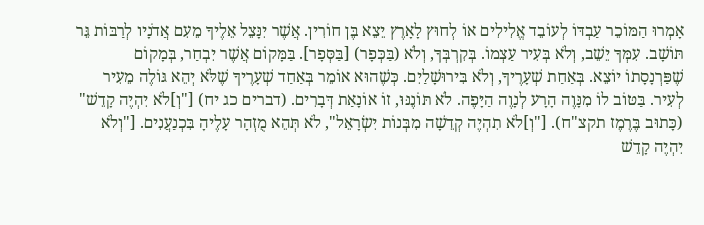אָמְרוּ הַמּוֹכֵר עַבְדּוֹ לְעוֹבֵד אֱלִילִים אוֹ לְחוּץ לָאָרֶץ יֵצֵא בֶּן חוֹרִין. אֲשֶׁר יִנָּצֵל אֵלֶיךָ מֵעִם אֲדֹנָיו לְרַבּוֹת גֵּר תּוֹשָׁב. עִמְּךָ יֵשֵׁב, וְלֹא בְּעִיר עַצְמוֹ. בְּקִרְבְּךָ, וְלֹא (בַּכְּפָר) [בַּסְּפָר]. בַּמָּקוֹם אֲשֶׁר יִבְחַר, בְּמָקוֹם שֶׁפַּרְנָסָתוֹ יוֹצֵא. בְּאַחַת שְׁעָרֶיךָ, וְלֹא בִּירוּשָׁלַיִם. כְּשֶׁהוּא אוֹמֵר בְּאַחַד שְׁעָרֶיךָ שֶׁלֹּא יְהֵא גּוֹלֶה מֵעִיר לְעִיר. בַּטּוֹב לוֹ מִנָּוֶה הָרָע לְנָוֶה הַיָּפֶה. לֹא תּוֹנֶנּוּ, זוֹ אוֹנָאַת דְּבָרִים. (דברים כג יח) ["וְ]לֹא יִהְיֶה קָדֵשׁ" (כָּתוּב בֶּרֶמֶז תקצ"ח). ["וְ]לֹא תִהְיֶה קְדֵשָׁה מִבְּנוֹת יִשְׂרָאֵל", לֹא תְּהֵא מֻזְהָר עָלֶיהָ בִּכְנַעֲנִים. ["וְלֹא יִהְיֶה קָדֵשׁ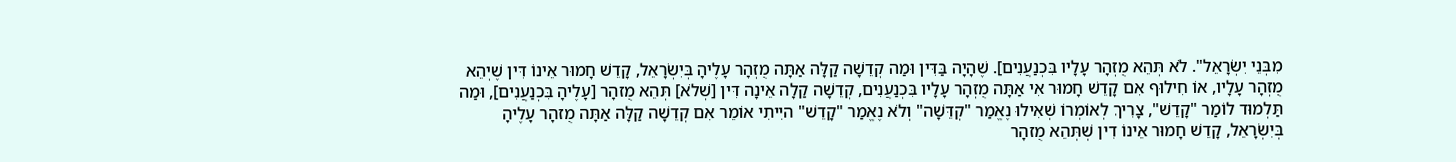מִבְּנֵי יִשְׂרָאֵל". לֹא תְּהֵא מֻזְהָר עָלָיו בִּכְנַעֲנִים]. שֶׁהָיָה בַּדִּין וּמַה קְדֵשָׁה קַלָּה אַתָּה מֻזְהָר עָלֶיהָ בְּיִשְׂרָאֵל, קָדֵשׁ חָמוּר אֵינוֹ דִּין שֶׁיְהֵא מֻזְהָר עָלָיו, אוֹ חִילוּף אִם קָדֵשׁ חָמוּר אִי אַתָּה מֻזְהָר עָלָיו בִּכְנַעֲנִים, קְדֵשָׁה קַלָה אֵינָה דִּין [שְׁלֹא] תְּהֵא מֻזהָר [עָלֶיהָ בִּכְנַעֲנִים], וּמַה תַּלְמוּד לוֹמַר "קָדֵשׁ", צָרִיךְ לְאוֹמְרוֹ שְׁאִילוּ נֶאֱמַר "קְדֵּשָׁה" וְלֹא נֶאֱמַר "קָדֵשׁ" היִיתִי אוֹמֵר אִם קְדֵשָׁה קַלָּה אַתָּה מֻזהָר עָלֶיהָ בְּיִשְׂרָאֵל, קָדֵשׁ חָמוּר אֵינוֹ דִין שְׁתְּהֵא מֻזהָר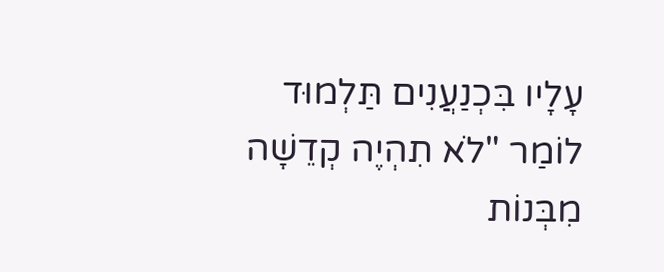עָלָיו בִּכְנַעֲנִים תַּלְמוּד לוֹמַר "לֹא תִהְיֶה קְדֵשָׁה מִבְּנוֹת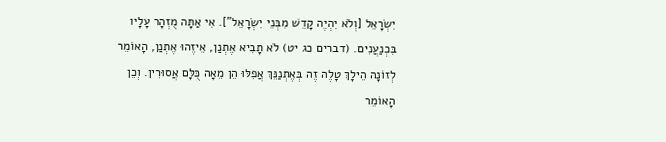יִשְׂרָאֵל [וְלֹא יִהְיֶה קָדֵשׁ מִבְּנֵי יִשְׂרָאֵל"]. אִי אַתָּה מֻזְהָר עָלָיו בִּכְנַעֲנִים. (דברים כג יט) לֹא תָבִיא אֶתְנַן, אֵיזֶהוּ אֶתְנַן, הָאוֹמֵר לְזוֹנָה הֵילָךְ טָלֶה זֶה בְּאֶתְנַנֵּךְ אֲפִלּוּ הֵן מֵאָה כֻּלָּם אֲסוּרִין. וְכֵן הָאוֹמֵר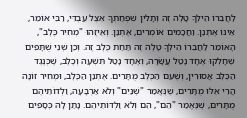לַחֲבֵרוֹ הֵילְךָ טָלֶה זֶה וְתָלִין שִׁפְחַתְךָ אֵצֶל עַבְדִּי, רַבִּי אוֹמֵר, אֵינוֹ אֶתְנַן. וַחֲכָמִים אוֹמְרִים, אֶתְנַן. וְאֵיזֶהוּ "מְחִיר כֶּלֶב", הָאוֹמֵר לַחֲבֵרוֹ הֵילְךָ טָלֶה זֶה תַּחַת כֶּלֶב זֶה. וְכֵן שְׁנֵי שֻׁתָּפִים שֶׁחָלְקוּ אֶחָד נָטַל עֲשָׂרָה, וְאֶחָד נָטַל תִּשְׁעָה וְכֶלֶב, שֶׁכְּנֶגֶד הַכֶּלֶב אֲסוּרִין, וְשֶׁעִם הַכֶּלֶב מֻתָּרִים. אֶתְנַן הַכֶּלֶב, וּמְחִיר זוֹנָה הֲרֵי אֵלּוּ מֻתָּרִים, שֶׁנֶּאֱמַר "שְׁנַיִם" וְלֹא אַרְבָּעָה, וַלְדוֹתֵיהֶם מֻתָּרִים, שֶׁנֶּאֱמַר "הֵם", הֵם וְלֹא וַלְדּוֹתֵיהֶם. נָתַן לָהּ כְּסָפִים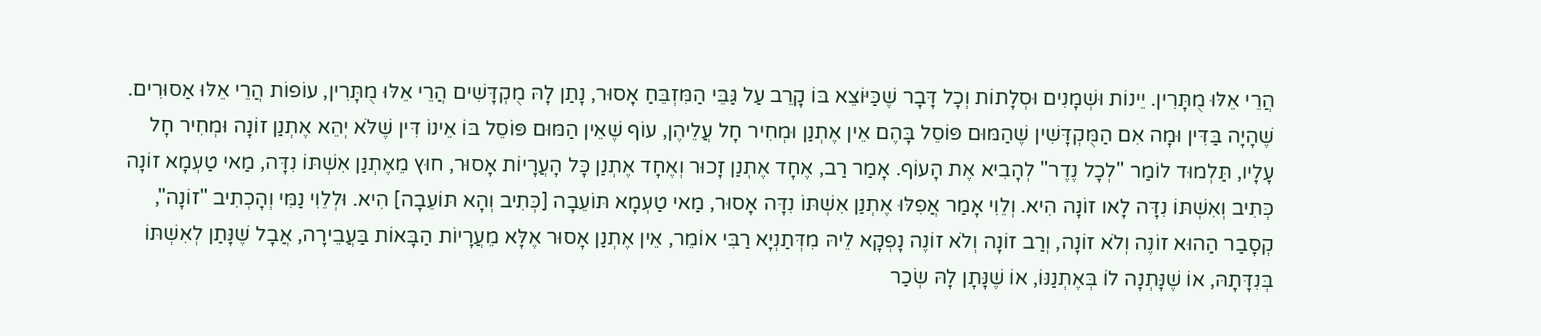הֲרֵי אֵלּוּ מֻתָּרִין. יֵינוֹת וּשְׁמָנִים וּסְלָתוֹת וְכָל דָּבָר שֶׁכַּיּוֹצֵא בּוֹ קָרֵב עַל גַּבֵּי הַמִּזְבֵּחַ אָסוּר, נָתַן לָהּ מֻקְדָּשִׁים הֲרֵי אֵלּוּ מֻתָּרִין, עוֹפוֹת הֲרֵי אֵלּוּ אַסוּרִים. שֶׁהָיָה בַּדִּין וּמָה אִם הַמֻּקְדָּשִׁין שֶׁהַמּוּם פּוֹסֵל בָּהֶם אֵין אֶתְנַן וּמְחִיר חָל עֲלֵיהֶן, עוֹף שֶׁאֵין הַמּוּם פּוֹסֵל בּוֹ אֵינוֹ דִּין שֶׁלֹּא יְהֵא אֶתְנַן זוֹנָה וּמְחִיר חָל עָלָיו, תַּלְמוּד לוֹמַר "לְכָל נֶדֶר" לְהָבִיא אֶת הָעוֹף. אָמַר רַב, אֶחָד אֶתְנַן זָכוּר וְאֶחָד אֶתְנַן כָּל הָעֲרָיוֹת אָסוּר, חוּץ מֵאֶתְנַן אִשְׁתּוֹ נִדָּה, מַאי טַעְמָא זוֹנָה כְּתִיב וְאִשְׁתּוֹ נִדָּה לָאו זוֹנָה הִיא. וְלֵוִי אָמַר אֲפִלּוּ אֶתְנַן אִשְׁתּוֹ נִדָּה אָסוּר, מַאי טַעְמָא תּוֹעֵבָה [כְּתִיב וְהָא תּוֹעֵבָה] הִיא. וּלְלֵוִי נַמִּי וְהָכְתִיב "זוֹנָה", קְסָבַר הַהוּא זוֹנֶה וְלֹא זוֹנָה, וְרַב זוֹנָה וְלֹא זוֹנֶה נָפְקָא לֵיהּ מִדְּתַנְיָא רַבִּי אוֹמֵר, אֵין אֶתְנַן אָסוּר אֶלָּא מֵעֲרָיוֹת הַבָּאוֹת בַּעֲבֵירָה, אֲבָל שֶׁנָּתַן לְאִשְׁתּוֹ בְּנִדָּתָהּ, אוֹ שֶׁנָּתְנָה לוֹ בְּאֶתְנַנּוֹ, אוֹ שֶׁנָּתָן לָהּ שְׂכַר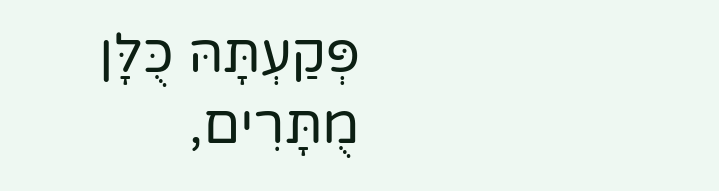פְּקַעְתָּהּ כֻּלָּן מֻתָּרִים,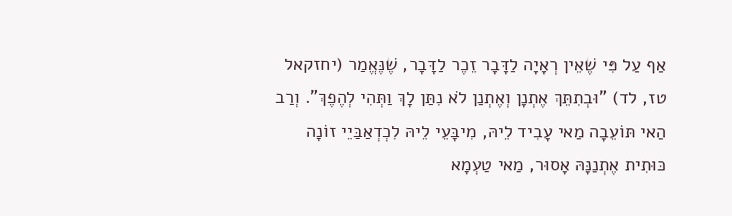אַף עַל פִּי שֶׁאֵין רְאָיָה לַדָּבָר זֵכֶר לַדָּבָר, שֶׁנֶּאֱמַר (יחזקאל טז, לד) "וּבְתִתֵּךְ אֶתְנָן וְאֶתְנַן לֹא נִתַּן לָךְ וַתְּהִי לְהֶפֶךְ". וְרַב הַאי תּוֹעֵבָה מַאי עָבִיד לֵיהּ, מִיבָּעֵי לֵיהּ לִכְדְאַבַּיֵי זוֹנָה כּוּתִית אֶתְנַנָּהּ אָסוּר, מַאי טַעְמָא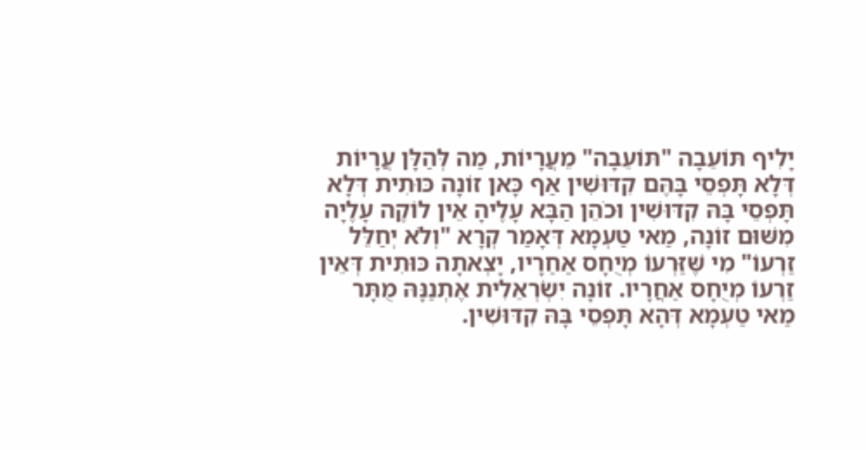יָלִיף תּוֹעֵבָה "תּוֹעֵבָה" מֵעֲרָיוֹת, מַה לְּהַלָּן עֲרָיוֹת דְּלָא תָּפְסֵי בָּהֶּם קִדּוּשִׁין אַף כָּאן זוֹנָה כּוּתִית דְּלָא תָּפְסֵי בָּהּ קִדּוּשִׁין וּכֹהֵן הַבָּא עָלֶיהָ אֵין לוֹקֶה עָלֶיָה מִשּׁוּם זוֹנָה, מַאי טַעְמָא דְּאָמַר קְרָא "וְלֹא יְחַלֵּל זַרְעוֹ" מִי שֶּׁזַּרְעוֹ מְיֻחָס אַחַרָיו, יָצְאתָה כּוּתִית דְּאֵין זַרְעוֹ מְיֻחָס אַחֲרָיו. זוֹנָה יִשְׂרְאֵלִית אֶתְנַנָּהּ מֻתָּר מַאי טַעְמָא דְּהָא תָּפְסֵי בָּהּ קִדּוּשִׁין.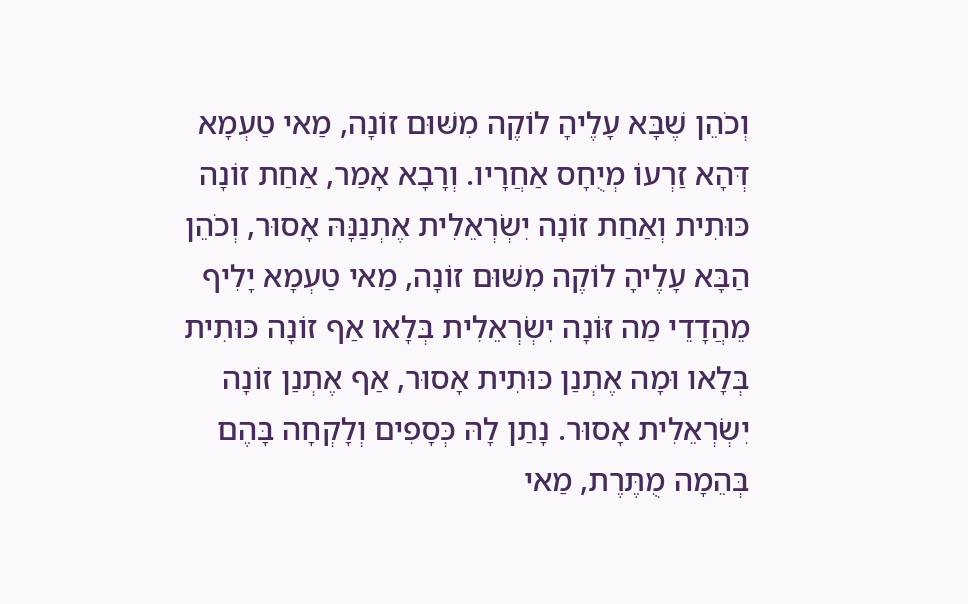וְכֹהֵן שֶׁבָּא עָלֶיהָ לוֹקֶה מִשּׁוּם זוֹנָה, מַאי טַעְמָא דְּהָא זַרְעוֹ מְיֻחָס אַחֲרָיו. וְרָבָא אָמַר, אַחַת זוֹנָה כּוּתִית וְאַחַת זוֹנָה יִשְׂרְאֵלִית אֶתְנַנָּהּ אָסוּר, וְכֹהֵן הַבָּא עָלֶיהָ לוֹקֶה מִשּׁוּם זוֹנָה, מַאי טַעְמָא יָלִיף מֵהֲדָדֵי מַה זּוֹנָה יִשְׂרְאֵלִית בְּלָאו אַף זוֹנָה כּוּתִית בְּלָאו וּמָה אֶתְנַן כּוּתִית אָסוּר, אַף אֶתְנַן זוֹנָה יִשְׂרְאֵלִית אָסוּר. נָתַן לָהּ כְּסָפִים וְלָקְחָה בָּהֶם בְּהֵמָה מֻתֶּרֶת, מַאי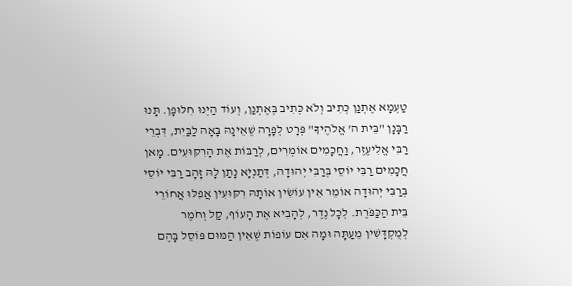טַעְמָא אֶתְנַן כְּתִיב וְלֹא כְּתִיב בְּאֶתְנַן, וְעוֹד הַיְנוּ חִלּוּפָן. תָּנוּ רַבָּנָן "בֵּית ה' אֱלֹהֶיךָ" פְּרָט לְפָרָה שֶׁאֵינָהּ בָּאָה לַבַּיִת, דִּבְרֵי רַבִּי אֱלִיעֶזֶר, וַחֲכָמִים אוֹמְרִים, לְרַבּוֹת אֶת הָרִקּוּעִים. מָאן חֲכָמִים רַבִּי יוֹסֵי בְּרַבִּי יְהוּדָה, דְּתַנְיָא נָתַן לָהּ זָהָב רַבִּי יוֹסֵי בְּרַבִּי יְהוּדָה אוֹמֵר אֵין עוֹשִׂין אוֹתָהּ רִקּוּעִין אֲפִלּוּ אֲחוֹרֵי בֵּית הַכַּפֹּרֶת. לְכָל נֶדֶר, לְהָבִיא אֶת הָעוֹף, קַל וְחֹמֶר לְמֻקְדָּשִׁין מֵעַתָּה וּמָה אִם עוֹפוֹת שֶׁאֵין הַמּוּם פּוֹסֵל בָּהֶם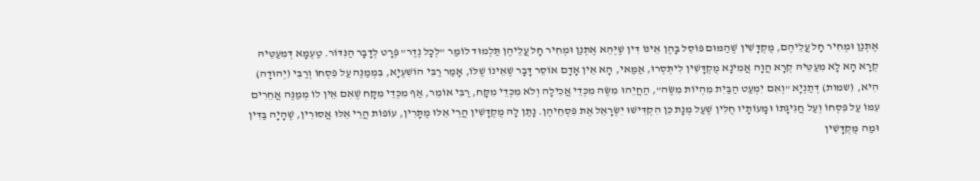אֶתְנַן וּמְחִיר חָל עֲלֵיהֶם, מֻקְדָּשִׁין שֶׁהַמּוּם פּוֹסֵל בָּהֶן אֵינוֹ דִּין שֶׁיְּהֵא אֶתְנַן וּמְחִיר חָל עֲלֵיהֶן תַּלְמוּד לוֹמַר "לְכָל נֶדֶר" פְּרָט לְדָבָר הַנִּדּוֹר. טַעְמָא דְּמִעַטֵּיהּ קְרָא הָא לָא מִעַטֵּיהּ קְרָא הֲוָה אֲמִינָא מֻקְדָּשִׁין לִיתְּסְרוּ, אַמַּאי, הָא אֵין אָדָם אוֹסֵר דָּבָר שֶׁאֵינוֹ שֶׁלּוֹ, אָמַר רַבִּי הוֹשִׁעְיָא, בִּמְמַנֶּה עַל פִּסְחוֹ וְרַבִּי (יְהוּדָה) הִיא, (שמות) דְּתַנְיָא "וְאִם יִמְעַט הַבַּיִת מִהְיוֹת מִשֶּׂה", הַחֲיֵהוּ מִשֶּׂה מִכְּדֵי אֲכִילָה וְלֹא מִכְּדֵי מִקָּח, רַבִּי אוֹמֵר, אַף מִכְּדֵי מִקָּח שֶׁאִם אֵין לוֹ מְמַנֶּה אֲחֵרִים עִמּוֹ עַל פִּסְחוֹ וְעַל חֲגִיגָתוֹ וּמָעוֹתָיו חֻלִּין שֶׁעַל מְנָת כֵּן הִקְדִּישׁוּ יִשְׂרָאֵל אֶת פִּסְחֵיהֶן. נָתַן לָהּ מֻקְדָּשִׁין הֲרֵי אֵלּוּ מֻתָּרִין, עוֹפוֹת הֲרֵי אֵלּוּ אֲסוּרִין, שֶׁהָיָה בַּדִּין וּמַה מֻּקְדָּשִׁין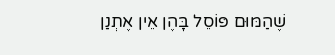שֶׁהַמּוּם פּוֹסֵל בָּהֶן אֵין אֶתְנַן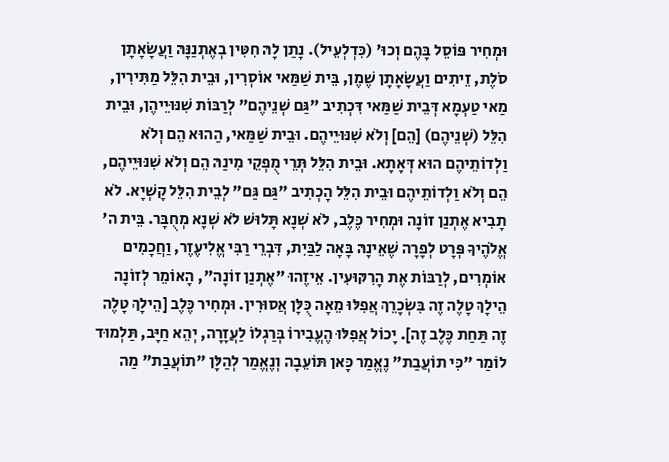וּמְחִיר פּוֹסֵל בָּהֶם וְכוּ' (כִּדְלְעֵיל). נָתַן לָהּ חִטִּין בְאֶתְנַנָּהּ וַעֲשָׂאָתָן סֹלֶת, זֵיתִים וַעֲשָׂאָתָן שֶׁמֶן, בֵּית שַׁמַּאי אוֹסְרִין, וּבֵית הִלֵּל מַתִּירִין, מַאי טַעְמָא דְּבֵית שַׁמַּאי דִּכְתִיב "גַּם שְׁנֵיהֶם" לְרַבּוֹת שִׁנּוּיֵיהֶן, וּבֵית הִלֵּל (שְׁנֵיהֶם) [הֵם] וְלֹא שִׁנּוּיֵיהֶם. וּבֵית שַׁמַּאי, הַהוּא הֵם וְלֹא וַלְדוֹתֵיהֶם הוּא דְּאָתָא. וּבֵית הִלֵּל תְּרֵי מֻפְקֵי מִינַהּ הֵם וְלֹא שִׁנּוּיֵיהֶם, הֵם וְלֹא וַלְדוֹתֵיהֶם וּבֵית הִלֵּל הָכְתִיב "גַּם גַּם" לְבֵית הִלֵּל קָשְׁיָא. לֹא תָבִיא אֶתְנַן זוֹנָה וּמְחִיר כֶּלֶב, לֹא שְׁנָא תָּלוּשׁ לֹא שְׁנָא מְחֻבָּר. בֵּית ה' אֱלֹהֶיךָ פְּרָט לְפָרָה שֶׁאֵינָהּ בָּאָה לַבַּיִת, דִּבְרֵי רַבִּי אֱלִיעֶזֶר, וַחֲכָמִים אוֹמְרִים, לְרַבּוֹת אֶת הָרִקּוּעִין. אֵיזֶהוּ "אֶתְנַן זוֹנָה", הָאוֹמֵר לְזוֹנָה הֵילָךְ טָלֶה זֶה בִּשְׂכָרֵךְ אֲפִלּוּ מֵאָה כֻּלָּן אֲסוּרִין. וּמְחִיר כֶּלֶב [הֵילָךְ טָלֶה זֶה תַּחַת כֶּלֶב זֶה]. יָכוֹל אֲפִלּוּ הֶעֱבִירוֹ בְּרַגְלוֹ לַעֲזָרָה, יְהֵא חַיָּב, תַּלְמוּד לוֹמַר "כִּי תוֹעֲבַת" נֶאֱמַר כָּאן תּוֹעֵבָה וְנֶאֱמַר לְהַלָּן "תוֹעֲבַת" מַה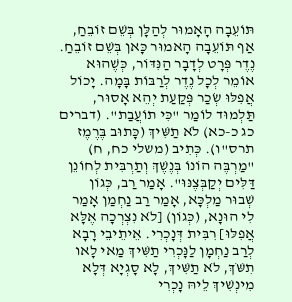תּוֹעֵבָה הָאָמוּר לְהַלָּן בְּשֵׁם זוֹבֵחַ, אַף תּוֹעֵבָה הָאמוּר כָּאן בְּשֵׁם זוֹבֵחַ. נֶדֶר פְּרָט לְדָבָר הַנִּדּוֹר, כְּשֶׁהוּא אוֹמֵר לְכָל נֶדֶר לְרַבּוֹת בָּמָה. יָכוֹל אֲפִלּוּ שְׂכַר פְּקַעַת יְהֵא אָסוּר, תַּלְמוּד לוֹמַר "כִּי תוֹעֲבַת". (דברים כג כ-כא) לֹא תַשִּׁיךְ (כָּתוּב בֶּרֶמֶז תרס"ו). כְּתִיב (משלי כח, ח) "מַרְבֶּה הוֹנוֹ בְּנֶשֶׁךְ וְתַרְבִּית לְחוֹנֵן דַּלִּים יְקַבְּצֶנּוּ". אָמַר רַב, כְּגוֹן שְׁבוּר מַלְכָּא, אָמַר רַב נַחְמַן אָמַר לִי הוּנָא, (כְּגוֹן) [לֹא נִצְרְכָה אֶלָּא אֲפִלּוּ] רִבִּית דְּנָכְרִי. אֵיתֵיבֵי רָבָא לְרַב נַחְמָן לַנָּכְרִי תַשִּׁיךְ מַאי לָאו תִשֹּׁךְ, לֹא תַשִּׁיךְ, לָא סָגְיָא דְּלָא מִינְשִׁיךְ לֵיהּ נָכְרִי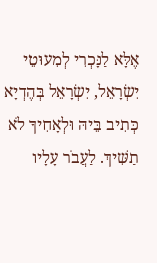אֶלָּא לַנָּכְרִי לְמִעוּטֵי יִשְׂרָאֵל, יִשְׂרָאֵל בְּהֶדְיָא כְּתִיב בֵּיהּ וּלְאָחִיךָ לֹא תַשִּׁיךְ. לַעֲבֹר עָלָיו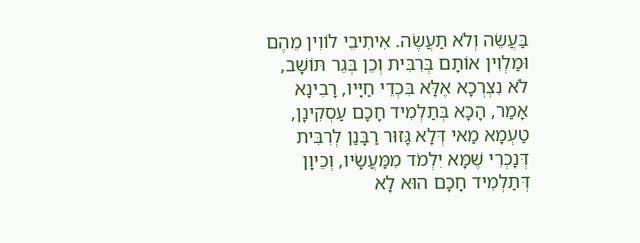בַּעֲשֵׂה וְלֹא תַעֲשֶׂה. אִיתִיבֵי לוֹוִין מֵהֶם וּמַלְוִין אוֹתָם בְּרִבִּית וְכֵן בְּגֵר תּוֹשָׁב, לֹא נִצְרְכָא אֶלָּא בִּכְדֵי חַיָּיו, רָבִינָא אָמַר, הָכָא בְּתַלְמִיד חָכָם עַסְקִינָן, טַעְמָא מַאי דְּלָא גָּזוּר רַבָּנַן לְרִבִּית דְּנָכְרִי שֶׁמָּא יִלְמֹד מִמַּעֲשָׂיו, וְכֵיוָן דְּתַלְמִיד חָכָם הוּא לָא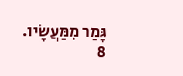גָּמַר מִמַּעֲשָׂיו.
8